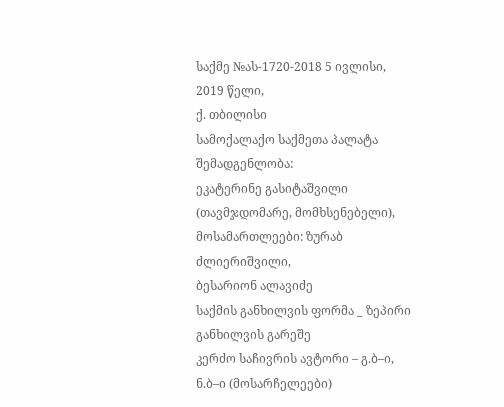საქმე №ას-1720-2018 5 ივლისი, 2019 წელი,
ქ. თბილისი
სამოქალაქო საქმეთა პალატა
შემადგენლობა:
ეკატერინე გასიტაშვილი (თავმჯდომარე, მომხსენებელი),
მოსამართლეები: ზურაბ ძლიერიშვილი,
ბესარიონ ალავიძე
საქმის განხილვის ფორმა _ ზეპირი განხილვის გარეშე
კერძო საჩივრის ავტორი – გ.ბ–ი, ნ.ბ–ი (მოსარჩელეები)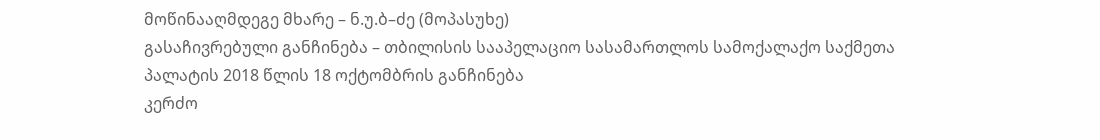მოწინააღმდეგე მხარე – ნ.უ.ბ–ძე (მოპასუხე)
გასაჩივრებული განჩინება – თბილისის სააპელაციო სასამართლოს სამოქალაქო საქმეთა პალატის 2018 წლის 18 ოქტომბრის განჩინება
კერძო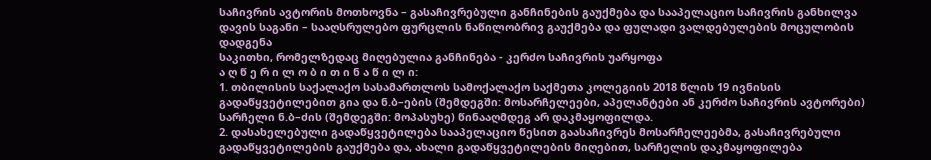საჩივრის ავტორის მოთხოვნა – გასაჩივრებული განჩინების გაუქმება და სააპელაციო საჩივრის განხილვა
დავის საგანი – სააღსრულებო ფურცლის ნაწილობრივ გაუქმება და ფულადი ვალდებულების მოცულობის დადგენა
საკითხი, რომელზედაც მიღებულია განჩინება - კერძო საჩივრის უარყოფა
ა ღ წ ე რ ი ლ ო ბ ი თ ი ნ ა წ ი ლ ი:
1. თბილისის საქალაქო სასამართლოს სამოქალაქო საქმეთა კოლეგიის 2018 წლის 19 ივნისის გადაწყვეტილებით გია და ნ.ბ–ების (შემდეგში: მოსარჩელეები, აპელანტები ან კერძო საჩივრის ავტორები) სარჩელი ნ.ბ–ძის (შემდეგში: მოპასუხე) წინააღმდეგ არ დაკმაყოფილდა.
2. დასახელებული გადაწყვეტილება სააპელაციო წესით გაასაჩივრეს მოსარჩელეებმა, გასაჩივრებული გადაწყვეტილების გაუქმება და, ახალი გადაწყვეტილების მიღებით, სარჩელის დაკმაყოფილება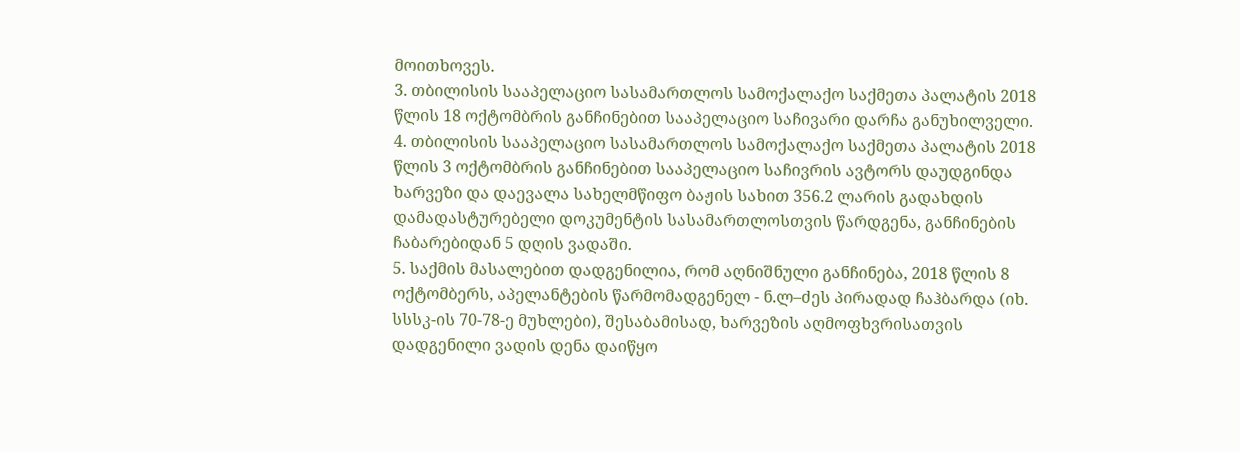მოითხოვეს.
3. თბილისის სააპელაციო სასამართლოს სამოქალაქო საქმეთა პალატის 2018 წლის 18 ოქტომბრის განჩინებით სააპელაციო საჩივარი დარჩა განუხილველი.
4. თბილისის სააპელაციო სასამართლოს სამოქალაქო საქმეთა პალატის 2018 წლის 3 ოქტომბრის განჩინებით სააპელაციო საჩივრის ავტორს დაუდგინდა ხარვეზი და დაევალა სახელმწიფო ბაჟის სახით 356.2 ლარის გადახდის დამადასტურებელი დოკუმენტის სასამართლოსთვის წარდგენა, განჩინების ჩაბარებიდან 5 დღის ვადაში.
5. საქმის მასალებით დადგენილია, რომ აღნიშნული განჩინება, 2018 წლის 8 ოქტომბერს, აპელანტების წარმომადგენელ - ნ.ლ–ძეს პირადად ჩაჰბარდა (იხ. სსსკ-ის 70-78-ე მუხლები), შესაბამისად, ხარვეზის აღმოფხვრისათვის დადგენილი ვადის დენა დაიწყო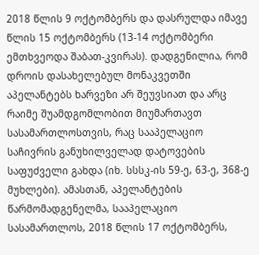2018 წლის 9 ოქტომბერს და დასრულდა იმავე წლის 15 ოქტომბერს (13-14 ოქტომბერი ემთხვეოდა შაბათ-კვირას). დადგენილია, რომ დროის დასახელებულ მონაკვეთში აპელანტებს ხარვეზი არ შეუვსიათ და არც რაიმე შუამდგომლობით მიუმართავთ სასამართლოსთვის, რაც სააპელაციო საჩივრის განუხილველად დატოვების საფუძველი გახდა (იხ. სსსკ-ის 59-ე, 63-ე, 368-ე მუხლები). ამასთან, აპელანტების წარმომადგენელმა, სააპელაციო სასამართლოს, 2018 წლის 17 ოქტომბერს,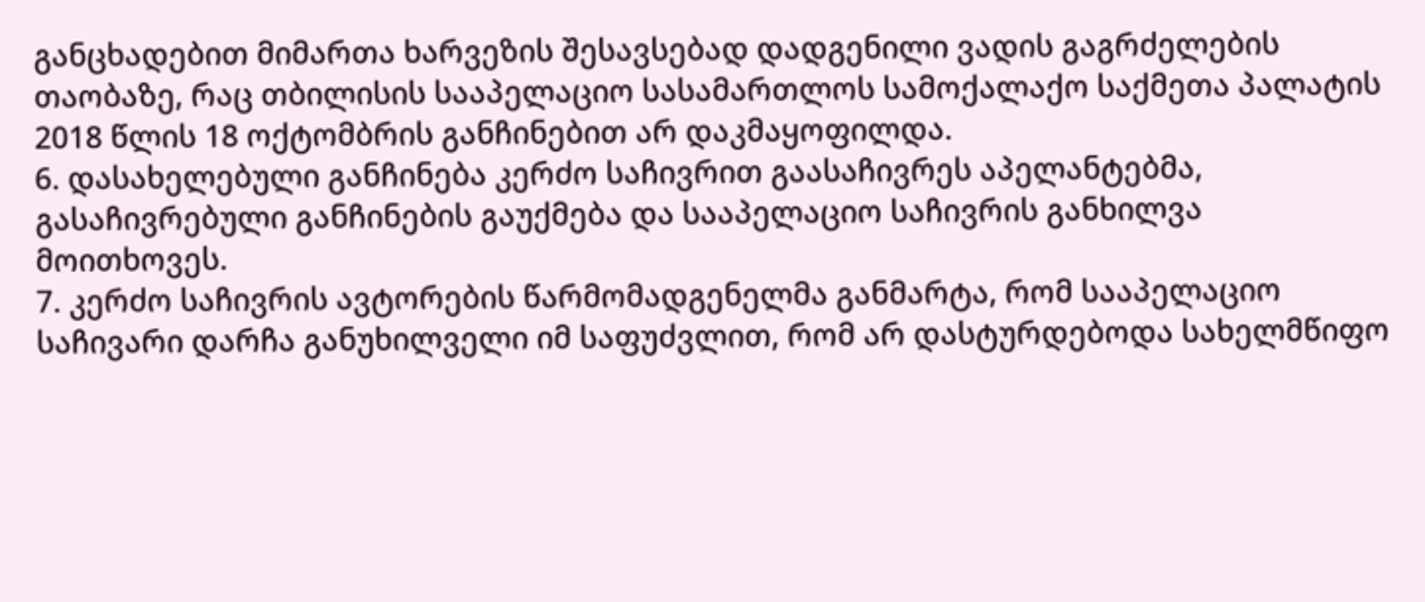განცხადებით მიმართა ხარვეზის შესავსებად დადგენილი ვადის გაგრძელების თაობაზე, რაც თბილისის სააპელაციო სასამართლოს სამოქალაქო საქმეთა პალატის 2018 წლის 18 ოქტომბრის განჩინებით არ დაკმაყოფილდა.
6. დასახელებული განჩინება კერძო საჩივრით გაასაჩივრეს აპელანტებმა, გასაჩივრებული განჩინების გაუქმება და სააპელაციო საჩივრის განხილვა მოითხოვეს.
7. კერძო საჩივრის ავტორების წარმომადგენელმა განმარტა, რომ სააპელაციო საჩივარი დარჩა განუხილველი იმ საფუძვლით, რომ არ დასტურდებოდა სახელმწიფო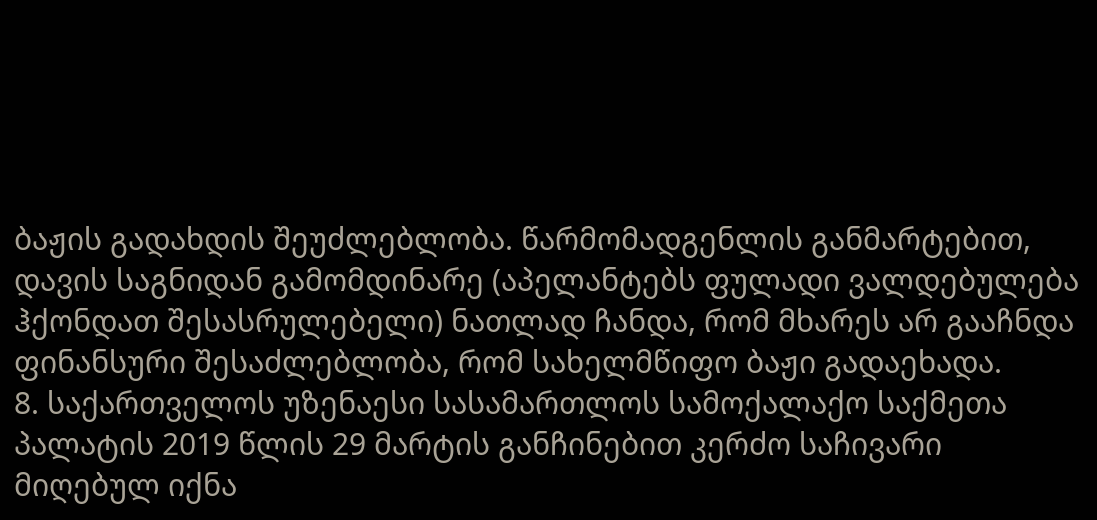ბაჟის გადახდის შეუძლებლობა. წარმომადგენლის განმარტებით, დავის საგნიდან გამომდინარე (აპელანტებს ფულადი ვალდებულება ჰქონდათ შესასრულებელი) ნათლად ჩანდა, რომ მხარეს არ გააჩნდა ფინანსური შესაძლებლობა, რომ სახელმწიფო ბაჟი გადაეხადა.
8. საქართველოს უზენაესი სასამართლოს სამოქალაქო საქმეთა პალატის 2019 წლის 29 მარტის განჩინებით კერძო საჩივარი მიღებულ იქნა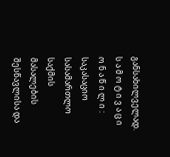განსახილველად.
ს ა მ ო ტ ი ვ ა ც ი ო ნ ა წ ი ლ ი :
საკასაციო სასამართლო საქმის მასალების შესწავლისა და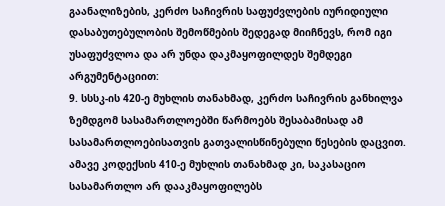გაანალიზების, კერძო საჩივრის საფუძვლების იურიდიული დასაბუთებულობის შემოწმების შედეგად მიიჩნევს, რომ იგი უსაფუძვლოა და არ უნდა დაკმაყოფილდეს შემდეგი არგუმენტაციით:
9. სსსკ-ის 420-ე მუხლის თანახმად, კერძო საჩივრის განხილვა ზემდგომ სასამართლოებში წარმოებს შესაბამისად ამ სასამართლოებისათვის გათვალისწინებული წესების დაცვით. ამავე კოდექსის 410-ე მუხლის თანახმად კი, საკასაციო სასამართლო არ დააკმაყოფილებს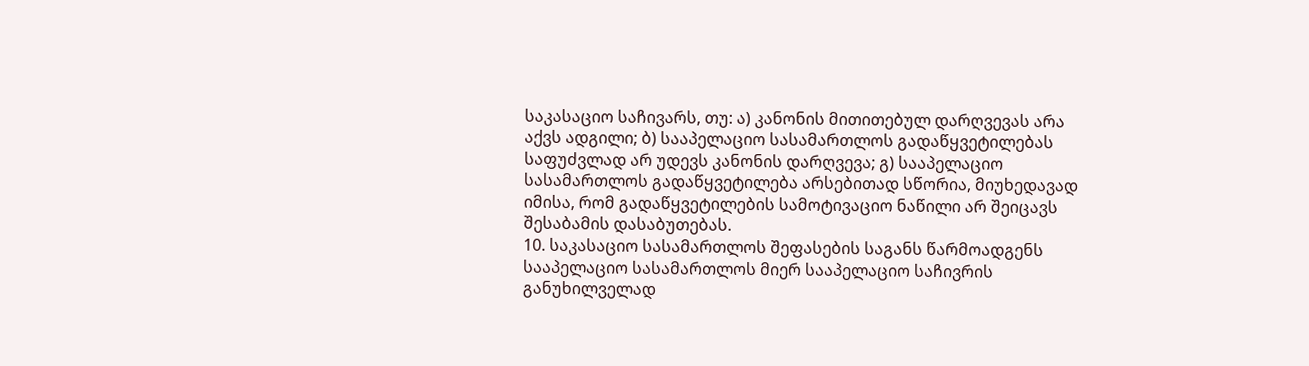საკასაციო საჩივარს, თუ: ა) კანონის მითითებულ დარღვევას არა აქვს ადგილი; ბ) სააპელაციო სასამართლოს გადაწყვეტილებას საფუძვლად არ უდევს კანონის დარღვევა; გ) სააპელაციო სასამართლოს გადაწყვეტილება არსებითად სწორია, მიუხედავად იმისა, რომ გადაწყვეტილების სამოტივაციო ნაწილი არ შეიცავს შესაბამის დასაბუთებას.
10. საკასაციო სასამართლოს შეფასების საგანს წარმოადგენს სააპელაციო სასამართლოს მიერ სააპელაციო საჩივრის განუხილველად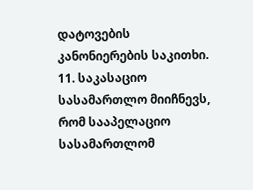დატოვების კანონიერების საკითხი.
11. საკასაციო სასამართლო მიიჩნევს, რომ სააპელაციო სასამართლომ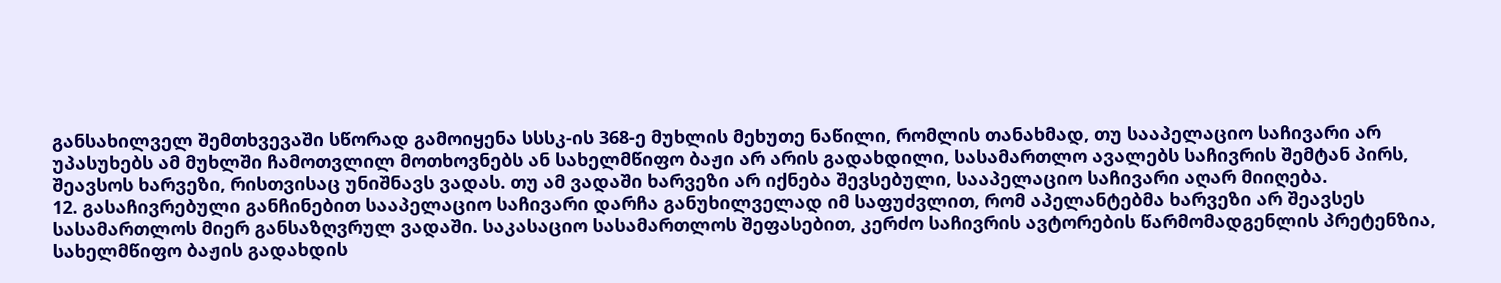განსახილველ შემთხვევაში სწორად გამოიყენა სსსკ-ის 368-ე მუხლის მეხუთე ნაწილი, რომლის თანახმად, თუ სააპელაციო საჩივარი არ უპასუხებს ამ მუხლში ჩამოთვლილ მოთხოვნებს ან სახელმწიფო ბაჟი არ არის გადახდილი, სასამართლო ავალებს საჩივრის შემტან პირს, შეავსოს ხარვეზი, რისთვისაც უნიშნავს ვადას. თუ ამ ვადაში ხარვეზი არ იქნება შევსებული, სააპელაციო საჩივარი აღარ მიიღება.
12. გასაჩივრებული განჩინებით სააპელაციო საჩივარი დარჩა განუხილველად იმ საფუძვლით, რომ აპელანტებმა ხარვეზი არ შეავსეს სასამართლოს მიერ განსაზღვრულ ვადაში. საკასაციო სასამართლოს შეფასებით, კერძო საჩივრის ავტორების წარმომადგენლის პრეტენზია, სახელმწიფო ბაჟის გადახდის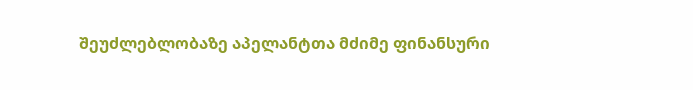შეუძლებლობაზე აპელანტთა მძიმე ფინანსური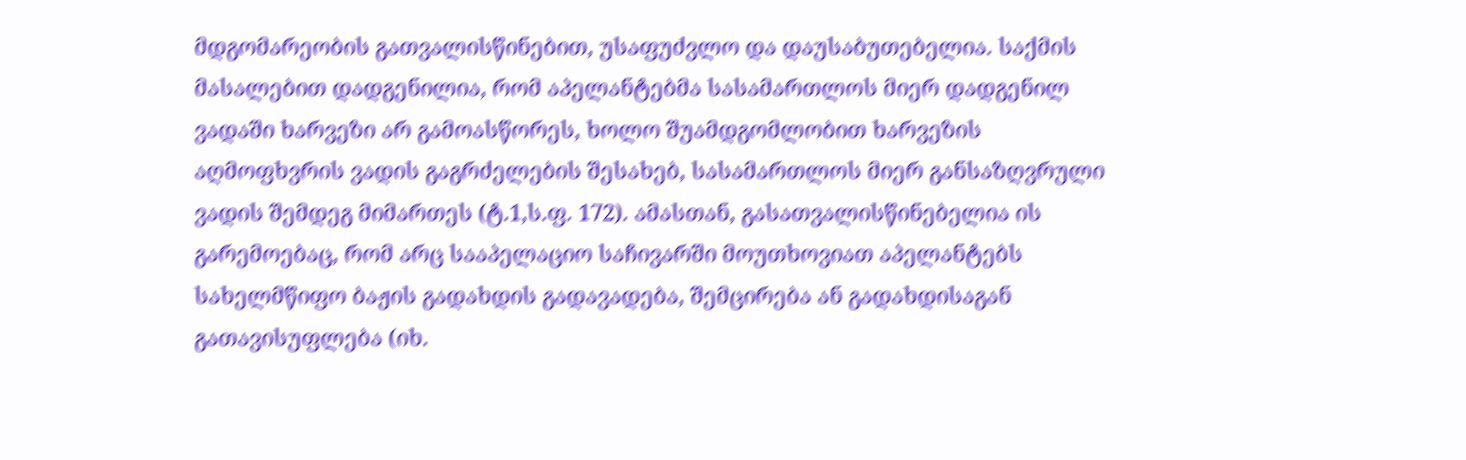მდგომარეობის გათვალისწინებით, უსაფუძვლო და დაუსაბუთებელია. საქმის მასალებით დადგენილია, რომ აპელანტებმა სასამართლოს მიერ დადგენილ ვადაში ხარვეზი არ გამოასწორეს, ხოლო შუამდგომლობით ხარვეზის აღმოფხვრის ვადის გაგრძელების შესახებ, სასამართლოს მიერ განსაზღვრული ვადის შემდეგ მიმართეს (ტ.1,ს.ფ. 172). ამასთან, გასათვალისწინებელია ის გარემოებაც, რომ არც სააპელაციო საჩივარში მოუთხოვიათ აპელანტებს სახელმწიფო ბაჟის გადახდის გადავადება, შემცირება ან გადახდისაგან გათავისუფლება (იხ.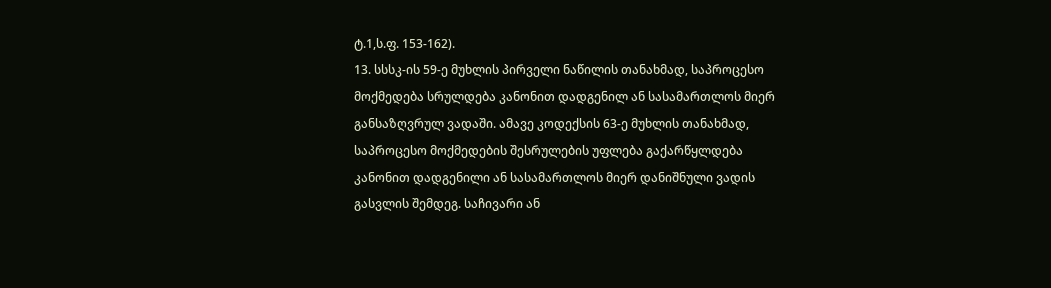ტ.1,ს.ფ. 153-162).
13. სსსკ-ის 59-ე მუხლის პირველი ნაწილის თანახმად, საპროცესო მოქმედება სრულდება კანონით დადგენილ ან სასამართლოს მიერ განსაზღვრულ ვადაში. ამავე კოდექსის 63-ე მუხლის თანახმად, საპროცესო მოქმედების შესრულების უფლება გაქარწყლდება კანონით დადგენილი ან სასამართლოს მიერ დანიშნული ვადის გასვლის შემდეგ. საჩივარი ან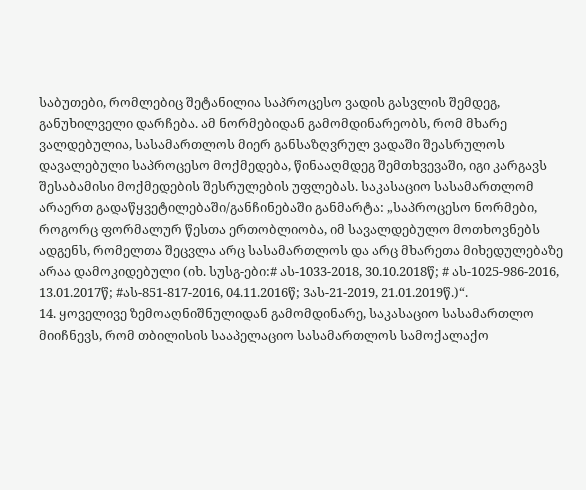საბუთები, რომლებიც შეტანილია საპროცესო ვადის გასვლის შემდეგ, განუხილველი დარჩება. ამ ნორმებიდან გამომდინარეობს, რომ მხარე ვალდებულია, სასამართლოს მიერ განსაზღვრულ ვადაში შეასრულოს დავალებული საპროცესო მოქმედება, წინააღმდეგ შემთხვევაში, იგი კარგავს შესაბამისი მოქმედების შესრულების უფლებას. საკასაციო სასამართლომ არაერთ გადაწყვეტილებაში/განჩინებაში განმარტა: „საპროცესო ნორმები, როგორც ფორმალურ წესთა ერთობლიობა, იმ სავალდებულო მოთხოვნებს ადგენს, რომელთა შეცვლა არც სასამართლოს და არც მხარეთა მიხედულებაზე არაა დამოკიდებული (იხ. სუსგ-ები:# ას-1033-2018, 30.10.2018წ; # ას-1025-986-2016, 13.01.2017წ; #ას-851-817-2016, 04.11.2016წ; 3ას-21-2019, 21.01.2019წ.)“.
14. ყოველივე ზემოაღნიშნულიდან გამომდინარე, საკასაციო სასამართლო მიიჩნევს, რომ თბილისის სააპელაციო სასამართლოს სამოქალაქო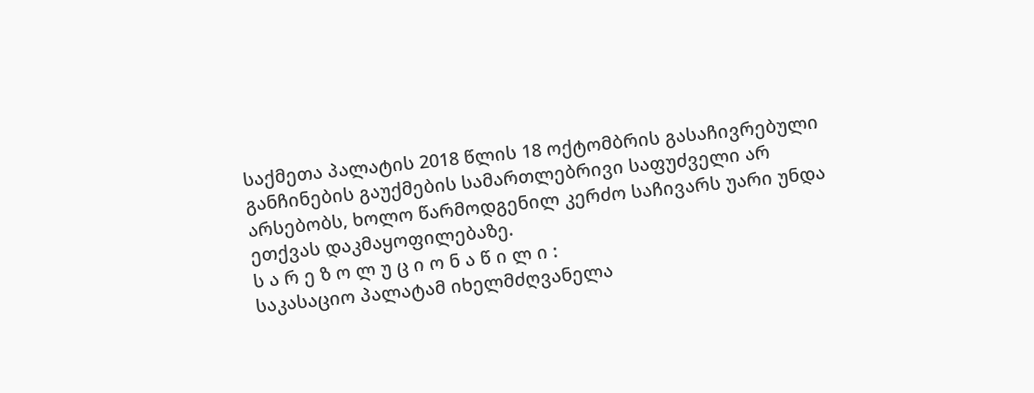საქმეთა პალატის 2018 წლის 18 ოქტომბრის გასაჩივრებული განჩინების გაუქმების სამართლებრივი საფუძველი არ არსებობს, ხოლო წარმოდგენილ კერძო საჩივარს უარი უნდა ეთქვას დაკმაყოფილებაზე.
ს ა რ ე ზ ო ლ უ ც ი ო ნ ა წ ი ლ ი :
საკასაციო პალატამ იხელმძღვანელა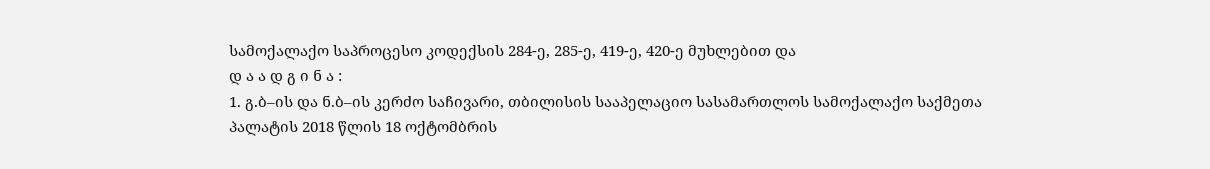სამოქალაქო საპროცესო კოდექსის 284-ე, 285-ე, 419-ე, 420-ე მუხლებით და
დ ა ა დ გ ი ნ ა :
1. გ.ბ–ის და ნ.ბ–ის კერძო საჩივარი, თბილისის სააპელაციო სასამართლოს სამოქალაქო საქმეთა პალატის 2018 წლის 18 ოქტომბრის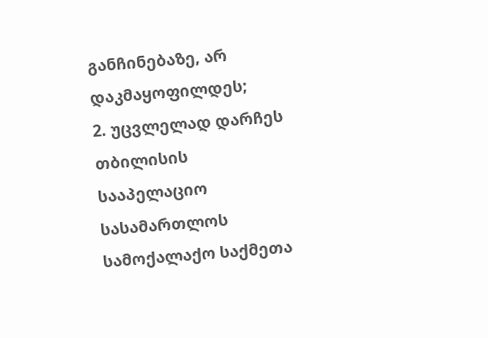განჩინებაზე, არ დაკმაყოფილდეს;
2. უცვლელად დარჩეს თბილისის სააპელაციო სასამართლოს სამოქალაქო საქმეთა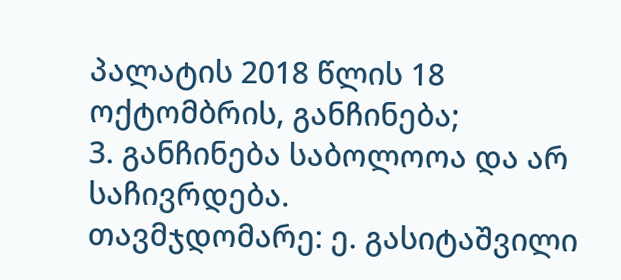პალატის 2018 წლის 18 ოქტომბრის, განჩინება;
3. განჩინება საბოლოოა და არ საჩივრდება.
თავმჯდომარე: ე. გასიტაშვილი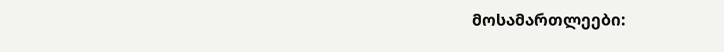მოსამართლეები: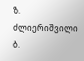ზ. ძლიერიშვილი
ბ.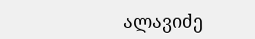ალავიძე